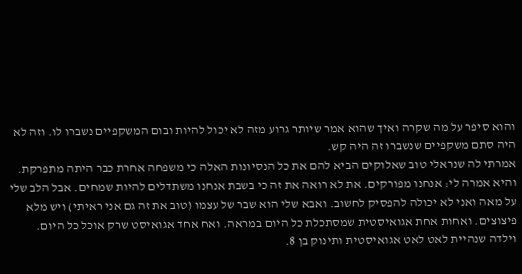והוא סיפר על מה שקרה ואיך שהוא אמר שיותר גרוע מזה לא יכול להיות ובום המשקפיים נשברו לו. וזה לא היה סתם משקפיים שנשברו זה היה קש.
אמרתי לה שנראלי טוב שאלוקים הביא להם את כל הנסיונות האלה כי משפחה אחרת כבר היתה מתפרקת. והיא אמרה לי: אנחנו מפורקים. את לא רואה את זה כי בשבת אנחנו משתדלים להיות שמחים. אבל הלב שלי על מאה ואני לא יכולה להפסיק לחשוב. ואבא שלי הוא שבר של עצמו (טוב את זה גם אני ראיתי) ויש מלא פיצוצים. ואחות אחת אגואיסטית שמסתכלת כל היום במראה. ואח אחד אגואיסט שרק אוכל כל היום. וילדה שנהיית לאט לאט אגואיסטית ותינוק בן 8.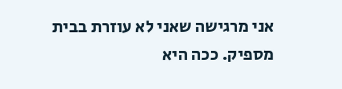אני מרגישה שאני לא עוזרת בבית מספיק. ככה היא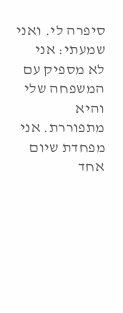סיפרה לי. ואני שמעתי: אני לא מספיק עם המשפחה שלי והיא מתפוררת. אני מפחדת שיום אחד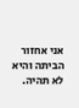אני אחזור הביתה והיא לא תהיה.